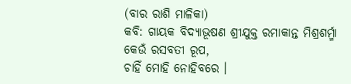(ବାର ରାଶି ମାଳିକା)
କବି: ଗାୟକ ବିଦ୍ୟାଭୂଷଣ ଶ୍ରୀଯୁକ୍ତ ରମାକାନ୍ତ ମିଶ୍ରଶର୍ମ୍ମା
କେଉଁ ରସବତୀ ରୂପ,
ଚାହିଁ ମୋହି ନୋହିବରେ ।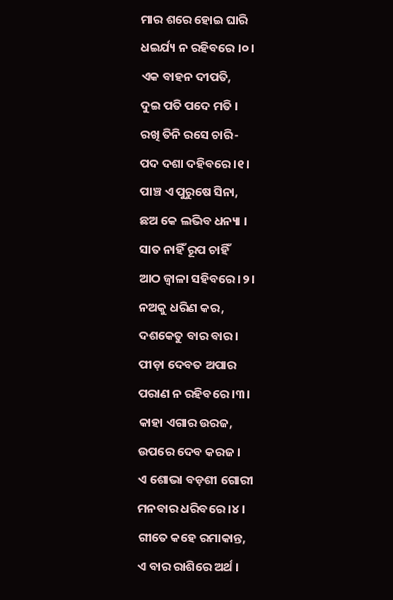ମାର ଶରେ ହୋଇ ଘାରି
ଧଇର୍ଯ୍ୟ ନ ରହିବରେ ।୦।
ଏକ ବାହନ ଦୀପତି,
ଦୁଇ ପତି ପଦେ ମତି ।
ରଖି ତିନି ରସେ ଚାରି-
ପଦ ଦଶା ଦହିବରେ ।୧।
ପାଞ୍ଚ ଏ ପୁରୁଷେ ସିନା,
ଛଅ କେ ଲଭିବ ଧନ୍ୟା ।
ସାତ ନାହିଁ ରୂପ ଚାହିଁ
ଆଠ ଜ୍ଵାଳା ସହିବରେ ।୨।
ନଅକୁ ଧରିଣ କର,
ଦଶକେତୁ ବାର ବାର ।
ପୀଡ଼ା ଦେବତ ଅପାର
ପରାଣ ନ ରହିବରେ ।୩।
କାହା ଏଗାର ଉରଜ,
ଉପରେ ଦେବ କରଜ ।
ଏ ଶୋଭା ବଡ଼ଶୀ ଗୋରୀ
ମନବାର ଧରିବରେ ।୪।
ଗୀତେ କହେ ରମାକାନ୍ତ,
ଏ ବାର ରାଶିରେ ଅର୍ଥ ।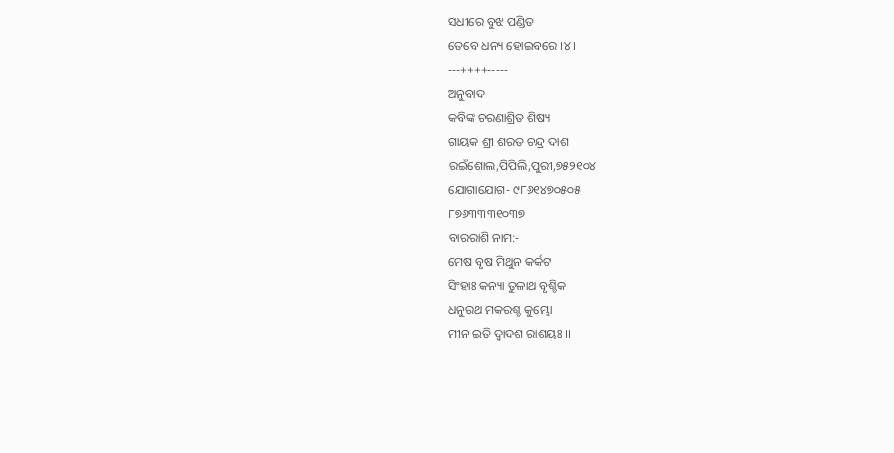ସଧୀରେ ବୁଝ ପଣ୍ଡିତ
ତେବେ ଧନ୍ୟ ହୋଇବରେ ।୪।
---++++-----
ଅନୁବାଦ
କବିଙ୍କ ଚରଣାଶ୍ରିତ ଶିଷ୍ୟ
ଗାୟକ ଶ୍ରୀ ଶରତ ଚନ୍ଦ୍ର ଦାଶ
ରଇଁଶୋଲ,ପିପିଲି,ପୁରୀ,୭୫୨୧୦୪
ଯୋଗାଯୋଗ- ୯୮୬୧୪୭୦୫୦୫
୮୭୬୩୩୩୧୦୩୭
ବାରରାଶି ନାମ:-
ମେଷ ବୃଷ ମିଥୁନ କର୍କଟ
ସିଂହାଃ କନ୍ୟା ତୁଳାଥ ବୃଶ୍ଚିକ
ଧନୁରଥ ମକରଶ୍ଚ କୁମ୍ଭୋ
ମୀନ ଇତି ଦ୍ଵାଦଶ ରାଶୟଃ ।।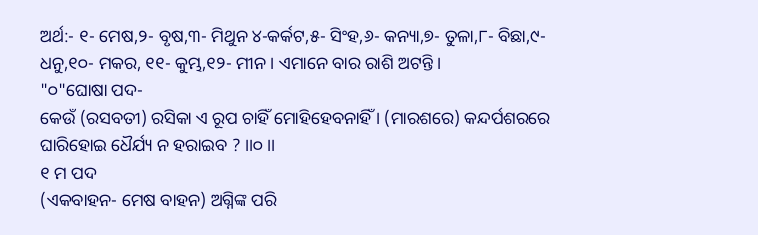ଅର୍ଥ:- ୧- ମେଷ,୨- ବୃଷ,୩- ମିଥୁନ ୪-କର୍କଟ,୫- ସିଂହ,୬- କନ୍ୟା,୭- ତୁଳା,୮- ବିଛା,୯- ଧନୁ,୧୦- ମକର, ୧୧- କୁମ୍ଭ,୧୨- ମୀନ । ଏମାନେ ବାର ରାଶି ଅଟନ୍ତି ।
"୦"ଘୋଷା ପଦ-
କେଉଁ (ରସବତୀ) ରସିକା ଏ ରୂପ ଚାହିଁ ମୋହିହେବନାହିଁ । (ମାରଶରେ) କନ୍ଦର୍ପଶରରେ ଘାରିହୋଇ ଧୈର୍ଯ୍ୟ ନ ହରାଇବ ? ।।୦।।
୧ ମ ପଦ
(ଏକବାହନ- ମେଷ ବାହନ) ଅଗ୍ନିଙ୍କ ପରି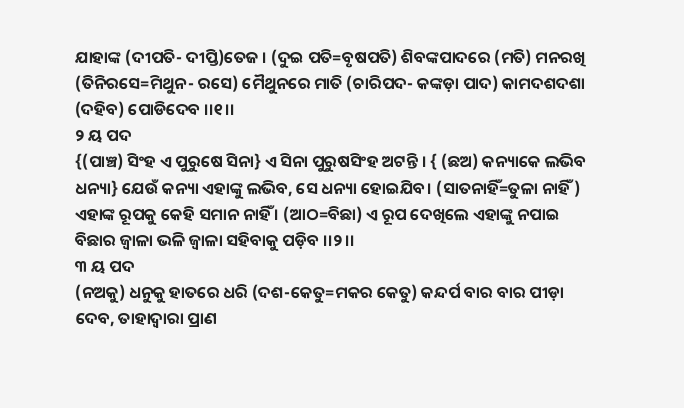ଯାହାଙ୍କ (ଦୀପତି- ଦୀପ୍ତି)ତେଜ । (ଦୁଇ ପତି=ବୃଷପତି) ଶିବଙ୍କପାଦରେ (ମତି) ମନରଖି (ତିନିରସେ=ମିଥୁନ- ରସେ) ମୈଥୁନରେ ମାତି (ଚାରିପଦ- କଙ୍କଡ଼ା ପାଦ) କାମଦଶଦଶା (ଦହିବ) ପୋଡିଦେବ ।।୧।।
୨ ୟ ପଦ
{(ପାଞ୍ଚ) ସିଂହ ଏ ପୁରୁଷେ ସିନା} ଏ ସିନା ପୁରୁଷସିଂହ ଅଟନ୍ତି । { (ଛଅ) କନ୍ୟାକେ ଲଭିବ ଧନ୍ୟା} ଯେଉଁ କନ୍ୟା ଏହାଙ୍କୁ ଲଭିବ, ସେ ଧନ୍ୟା ହୋଇଯିବ। (ସାତନାହିଁ=ତୁଳା ନାହିଁ) ଏହାଙ୍କ ରୂପକୁ କେହି ସମାନ ନାହିଁ । (ଆଠ=ବିଛା) ଏ ରୂପ ଦେଖିଲେ ଏହାଙ୍କୁ ନପାଇ ବିଛାର ଜ୍ଵାଳା ଭଳି ଜ୍ଵାଳା ସହିବାକୁ ପଡ଼ିବ ।।୨।।
୩ ୟ ପଦ
(ନଅକୁ) ଧନୁକୁ ହାତରେ ଧରି (ଦଶ-କେତୁ=ମକର କେତୁ) କନ୍ଦର୍ପ ବାର ବାର ପୀଡ଼ା ଦେବ, ତାହାଦ୍ୱାରା ପ୍ରାଣ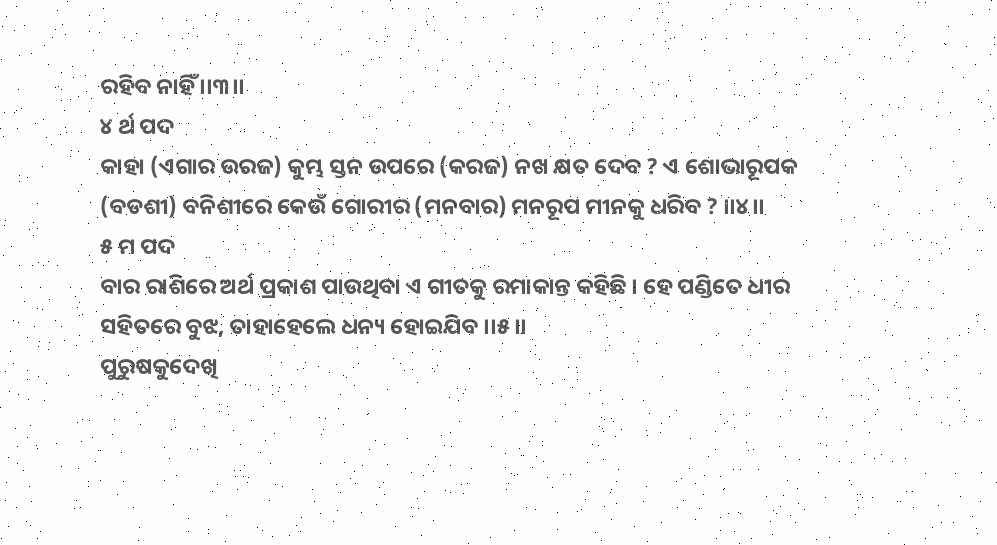ରହିବ ନାହିଁ ।।୩।।
୪ ର୍ଥ ପଦ
କାହା (ଏଗାର ଉରଜ) କୁମ୍ଭ ସ୍ତନ ଉପରେ (କରଜ) ନଖ କ୍ଷତ ଦେବ ? ଏ ଶୋଭାରୂପକ (ବଡଶୀ) ବନିଶୀରେ କେଉଁ ଗୋରୀର (ମନବାର) ମନରୂପ ମୀନକୁ ଧରିବ ? ।।୪।।
୫ ମ ପଦ
ବାର ରାଶିରେ ଅର୍ଥ ପ୍ରକାଶ ପାଉଥିବା ଏ ଗୀତକୁ ରମାକାନ୍ତ କହିଛି । ହେ ପଣ୍ଡିତେ ଧୀର ସହିତରେ ବୁଝ, ତାହାହେଲେ ଧନ୍ୟ ହୋଇଯିବ ।।୫।।
ପୁରୁଷକୁଦେଖି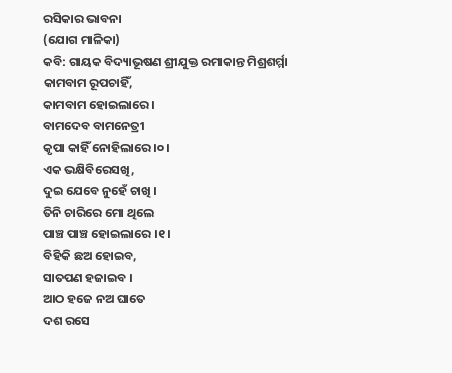ରସିକାର ଭାବନା
(ଯୋଗ ମାଳିକା)
କବି: ଗାୟକ ବିଦ୍ୟାଭୂଷଣ ଶ୍ରୀଯୁକ୍ତ ରମାକାନ୍ତ ମିଶ୍ରଶର୍ମ୍ମା
କାମବାମ ରୂପଚାହିଁ,
କାମବାମ ହୋଇଲାରେ ।
ବାମଦେବ ବାମନେତ୍ରୀ
କୃପା କାହିଁ ନୋହିଲାରେ ।୦।
ଏକ ଭକ୍ଷିବିରେସଖି,
ଦୁଇ ଯେବେ ନୁହେଁ ଚାଖି ।
ତିନି ଚାରିରେ ମୋ ଥିଲେ
ପାଞ୍ଚ ପାଞ୍ଚ ହୋଇଲାରେ ।୧।
ବିହିକି ଛଅ ହୋଇବ,
ସାତପଣ ହଜାଇବ ।
ଆଠ ହଜେ ନଅ ଘାତେ
ଦଶ ରସେ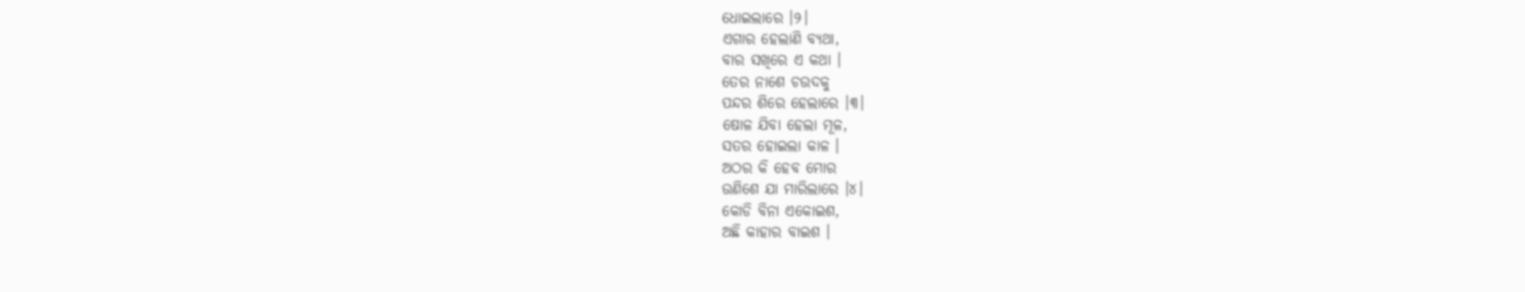ଧୋଇଲାରେ ।୨।
ଏଗାର ହେଲାଣି ବ୍ୟଥା,
ବାର ସଖିରେ ଏ କଥା ।
ତେର ନାଶେ ଚଉଦକୁ
ପନ୍ଦର ଶିରେ ହେଲାରେ ।୩।
ଷୋଳ ଯିବା ହେଲା ମୂଳ,
ସତର ହୋଇଲା କାଳ ।
ଅଠର କି ହେବ ମୋର
ଉଣିଶେ ଯା ମାରିଲାରେ ।୪।
କୋଡି ବିନା ଏକୋଇଶ,
ଅଛି କାହାର ବାଇଶ ।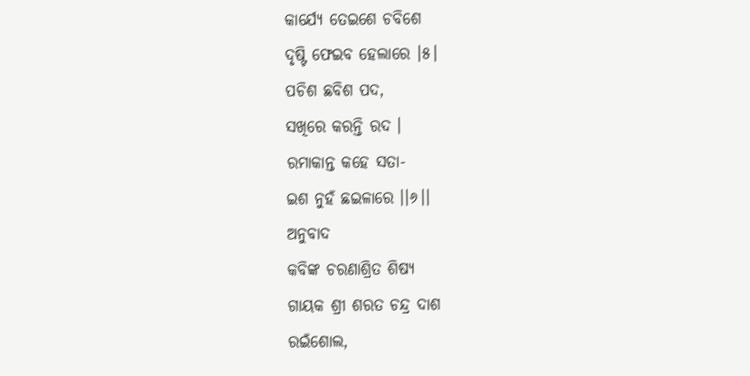କାର୍ଯ୍ୟେ ତେଇଶେ ଚବିଶେ
ଦୃଷ୍ଟି ଫେଇବ ହେଲାରେ ।୫।
ପଚିଶ ଛବିଶ ପଦ,
ସଖିରେ କରନ୍ତି ରଦ ।
ରମାକାନ୍ତ କହେ ସତା-
ଇଶ ନୁହଁ ଛଇଳାରେ ।।୬।।
ଅନୁବାଦ
କବିଙ୍କ ଚରଣାଶ୍ରିତ ଶିଷ୍ୟ
ଗାୟକ ଶ୍ରୀ ଶରତ ଚନ୍ଦ୍ର ଦାଶ
ରଇଁଶୋଲ,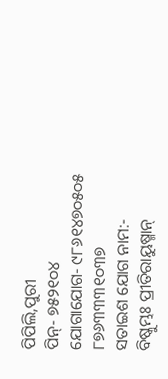ପିପିଲି,ପୁରୀ
ପିନ୍- ୭୫୨୧୦୪
ଯୋଗାଯୋଗ- ୯୮୬୧୪୭୦୫୦୫
୮୭୬୩୩୩୧୦୩୭
ସତାଇଶ ଯୋଗ ନାମ:-
ବିଷ୍କୁମ୍ଭଃ ପ୍ରୀତିରାୟୁଷ୍ମାନ୍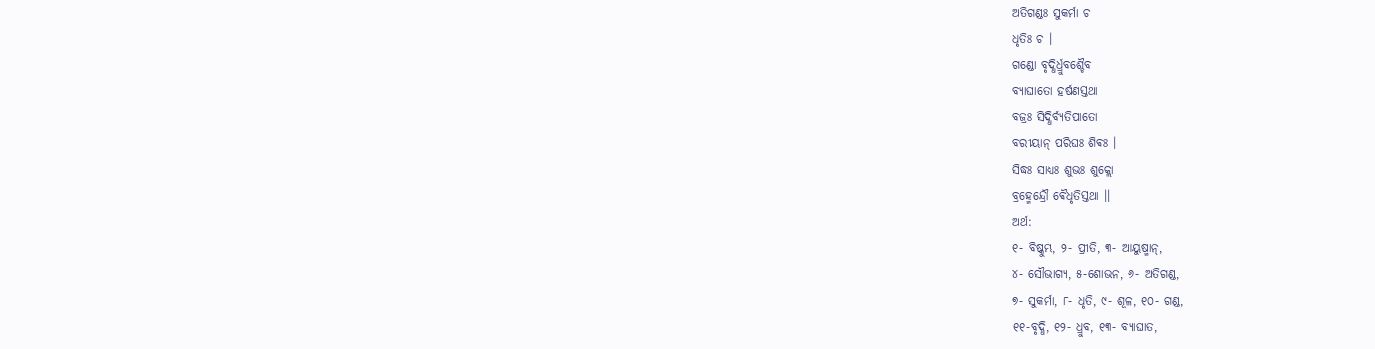ଅତିଗଣ୍ଡଃ ସୁକର୍ମା ଚ
ଧୃତିଃ ଚ ।
ଗଣ୍ଡୋ ବୃଦ୍ଧିର୍ଧ୍ରୁବଶ୍ଚୈବ
ବ୍ୟାଘାତୋ ହର୍ଷଣସ୍ତଥା
ବଜ୍ରଃ ସିଦ୍ଧିର୍ବ୍ୟତିପାତୋ
ବରୀୟାନ୍ ପରିଘଃ ଶିଵଃ ।
ସିଦ୍ଧଃ ସାଧ୍ୟଃ ଶୁଭଃ ଶୁକ୍ଲୋ
ବ୍ରହ୍ମେନ୍ଦ୍ରୌ ଵୈଧୃତିସ୍ତଥା ।।
ଅର୍ଥ:
୧- ବିଷ୍କୁମ୍ଭ, ୨- ପ୍ରୀତି, ୩- ଆୟୁଷ୍ମାନ୍,
୪- ସୌଭାଗ୍ୟ, ୫-ଶୋଭନ, ୬- ଅତିଗଣ୍ଡ,
୭- ସୁକର୍ମା, ୮- ଧୃତି, ୯- ଶୂଳ, ୧୦- ଗଣ୍ଡ,
୧୧-ବୃଦ୍ଧି, ୧୨- ଧ୍ରୁବ, ୧୩- ବ୍ୟାଘାତ,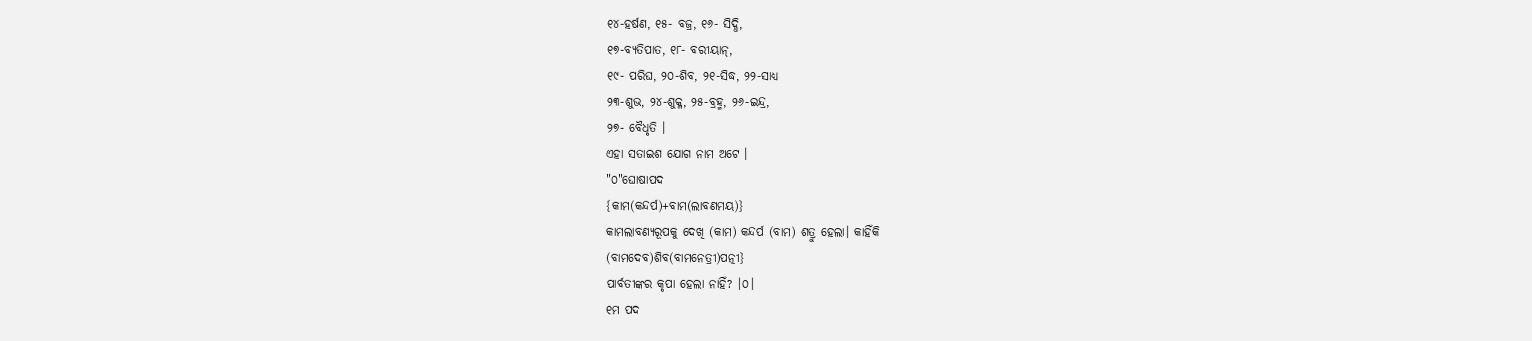୧୪-ହର୍ଷଣ, ୧୫- ବଜ୍ର, ୧୬- ସିଦ୍ଧି,
୧୭-ବ୍ୟତିପାତ, ୧୮- ବରୀୟାନ୍,
୧୯- ପରିଘ, ୨୦-ଶିବ, ୨୧-ସିଦ୍ଧ, ୨୨-ସାଧ୍ୟ
୨୩-ଶୁଭ, ୨୪-ଶୁକ୍ଳ, ୨୫-ବ୍ରହ୍ମ, ୨୬-ଇନ୍ଦ୍ର,
୨୭- ବୈଧୃତି ।
ଏହା ସତାଇଶ ଯୋଗ ନାମ ଅଟେ ।
"୦"ଘୋଷାପଦ
{କାମ(କନ୍ଦର୍ପ)+ବାମ(ଲାବଣମୟ)}
କାମଲାବଣ୍ୟରୂପକୁ ଦେଖି (କାମ) କନ୍ଦର୍ପ (ବାମ) ଶତ୍ରୁ ହେଲା। କାହିଁକି
(ବାମଦେବ)ଶିବ(ବାମନେତ୍ରୀ)ପତ୍ନୀ}
ପାର୍ବତୀଙ୍କର କୃପା ହେଲା ନାହିଁ? ।୦।
୧ମ ପଦ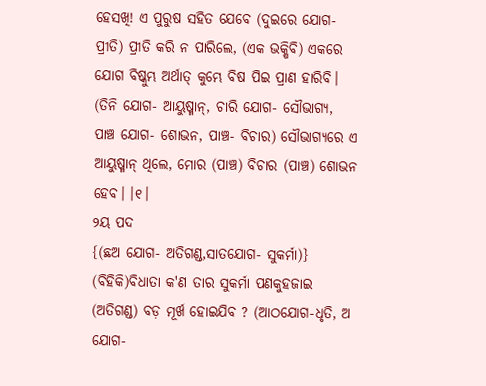ହେସଖି! ଏ ପୁରୁଷ ସହିତ ଯେବେ (ଦୁଇରେ ଯୋଗ- ପ୍ରୀତି) ପ୍ରୀତି କରି ନ ପାରିଲେ, (ଏକ ଭକ୍ଷିବି) ଏକରେ ଯୋଗ ବିଷ୍କୁମ୍ଭ ଅର୍ଥାତ୍ କୁମ୍ଭେ ବିଷ ପିଇ ପ୍ରାଣ ହାରିବି। (ତିନି ଯୋଗ- ଆୟୁଷ୍ମାନ୍, ଚାରି ଯୋଗ- ସୌଭାଗ୍ୟ,
ପାଞ୍ଚ ଯୋଗ- ଶୋଭନ, ପାଞ୍ଚ- ବିଚାର) ସୌଭାଗ୍ୟରେ ଏ ଆୟୁଷ୍ମାନ୍ ଥିଲେ, ମୋର (ପାଞ୍ଚ) ବିଚାର (ପାଞ୍ଚ) ଶୋଭନ ହେବ। ।୧।
୨ୟ ପଦ
{(ଛଅ ଯୋଗ- ଅତିଗଣ୍ଡ,ସାତଯୋଗ- ସୁକର୍ମା)} (ବିହିକି)ବିଧାତା କ'ଣ ତାର ସୁକର୍ମା ପଣକୁହଜାଇ (ଅତିଗଣ୍ଡ) ବଡ଼ ମୂର୍ଖ ହୋଇଯିବ ? (ଆଠଯୋଗ-ଧୃତି, ଅ ଯୋଗ-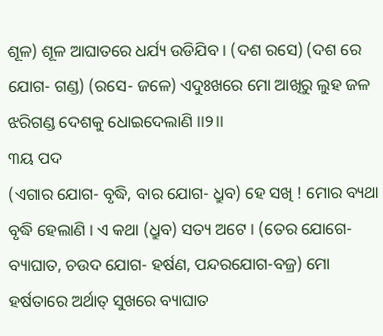ଶୂଳ) ଶୂଳ ଆଘାତରେ ଧର୍ଯ୍ୟ ଉଡିଯିବ । (ଦଶ ରସେ) (ଦଶ ରେ ଯୋଗ- ଗଣ୍ଡ) (ରସେ- ଜଳେ) ଏଦୁଃଖରେ ମୋ ଆଖିରୁ ଲୁହ ଜଳ ଝରିଗଣ୍ଡ ଦେଶକୁ ଧୋଇଦେଲାଣି ।।୨।।
୩ୟ ପଦ
(ଏଗାର ଯୋଗ- ବୃଦ୍ଧି, ବାର ଯୋଗ- ଧ୍ରୁବ) ହେ ସଖି ! ମୋର ବ୍ୟଥା ବୃଦ୍ଧି ହେଲାଣି । ଏ କଥା (ଧ୍ରୁବ) ସତ୍ୟ ଅଟେ । (ତେର ଯୋଗେ- ବ୍ୟାଘାତ, ଚଉଦ ଯୋଗ- ହର୍ଷଣ, ପନ୍ଦରଯୋଗ-ବଜ୍ର) ମୋ ହର୍ଷତାରେ ଅର୍ଥାତ୍ ସୁଖରେ ବ୍ୟାଘାତ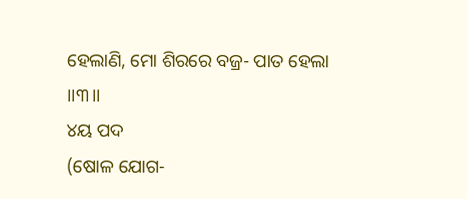ହେଲାଣି, ମୋ ଶିରରେ ବଜ୍ର- ପାତ ହେଲା ।।୩।।
୪ୟ ପଦ
(ଷୋଳ ଯୋଗ-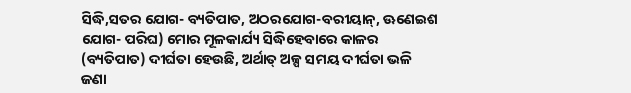ସିଦ୍ଧି,ସତର ଯୋଗ- ବ୍ୟତିପାତ, ଅଠରଯୋଗ-ବରୀୟାନ୍, ଊଣେଇଶ ଯୋଗ- ପରିଘ) ମୋର ମୂଳକାର୍ଯ୍ୟ ସିଦ୍ଧିହେବାରେ କାଳର (ବ୍ୟତିପାତ) ଦୀର୍ଘତା ହେଉଛି, ଅର୍ଥାତ୍ ଅଳ୍ପ ସମୟ ଦୀର୍ଘତା ଭଳି ଜଣା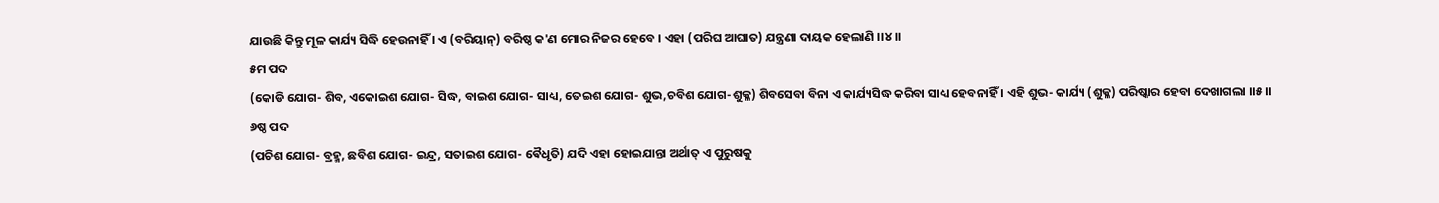ଯାଉଛି କିନ୍ତୁ ମୂଳ କାର୍ଯ୍ୟ ସିଦ୍ଧି ହେଉନାହିଁ । ଏ (ବରିୟାନ୍) ବରିଷ୍ଠ କ'ଣ ମୋର ନିଜର ହେବେ । ଏହା (ପରିଘ ଆଘାତ) ଯନ୍ତ୍ରଣା ଦାୟକ ହେଲାଣି ।।୪।।
୫ମ ପଦ
(କୋଡି ଯୋଗ- ଶିବ, ଏକୋଇଶ ଯୋଗ- ସିଦ୍ଧ, ବାଇଶ ଯୋଗ- ସାଧ୍ୟ, ତେଇଶ ଯୋଗ- ଶୁଭ,ଚବିଶ ଯୋଗ-ଶୁକ୍ଳ) ଶିବସେବା ବିନା ଏ କାର୍ଯ୍ୟସିଦ୍ଧ କରିବା ସାଧ୍ୟ ହେବନାହିଁ । ଏହି ଶୁଭ- କାର୍ଯ୍ୟ (ଶୁକ୍ଳ) ପରିଷ୍କାର ହେବା ଦେଖାଗଲା ।।୫।।
୬ଷ୍ଠ ପଦ
(ପଚିଶ ଯୋଗ- ବ୍ରହ୍ମ, ଛବିଶ ଯୋଗ- ଇନ୍ଦ୍ର, ସତାଇଶ ଯୋଗ- ଵୈଧୃତି) ଯଦି ଏହା ହୋଇଯାନ୍ତା ଅର୍ଥାତ୍ ଏ ପୁରୁଷକୁ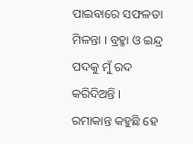ପାଇବାରେ ସଫଳତା ମିଳନ୍ତା । ବ୍ରହ୍ମା ଓ ଇନ୍ଦ୍ର ପଦକୁ ମୁଁ ରଦ କରିଦିଅନ୍ତି । ରମାକାନ୍ତ କହୁଛି ହେ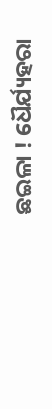ଛଇଳା ! ଧୈର୍ଯ୍ୟହରା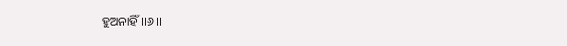ହୁଅନାହିଁ ।।୬।।